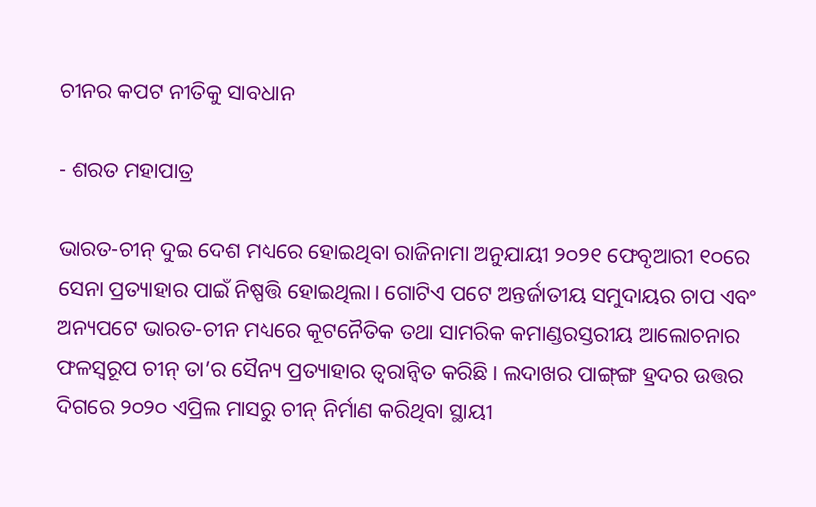ଚୀନର କପଟ ନୀତିକୁ ସାବଧାନ

- ଶରତ ମହାପାତ୍ର

ଭାରତ-ଚୀନ୍‌ ଦୁଇ ଦେଶ ମଧ୍ୟରେ ହୋଇଥିବା ରାଜିନାମା ଅନୁଯାୟୀ ୨୦୨୧ ଫେବୃଆରୀ ୧୦ରେ ସେନା ପ୍ରତ୍ୟାହାର ପାଇଁ ନିଷ୍ପତ୍ତି ହୋଇଥିଲା। ଗୋଟିଏ ପଟେ ଅନ୍ତର୍ଜାତୀୟ ସମୁଦାୟର ଚାପ ଏବଂ ଅନ୍ୟପଟେ ଭାରତ-ଚୀନ ମଧ୍ୟରେ କୂଟନୈତିକ ତଥା ସାମରିକ କମାଣ୍ଡରସ୍ତରୀୟ ଆଲୋଚନାର ଫଳସ୍ବରୂପ ଚୀନ୍‌ ତା’ର ସୈନ୍ୟ ପ୍ରତ୍ୟାହାର ତ୍ବରାନ୍ବିତ କରିଛି। ଲଦାଖର ପାଙ୍ଗ୍‌ଙ୍ଗ ହ୍ରଦର ଉତ୍ତର ଦିଗରେ ୨୦୨୦ ଏପ୍ରିଲ ମାସରୁ ଚୀନ୍‌ ନିର୍ମାଣ କରିଥିବା ସ୍ଥାୟୀ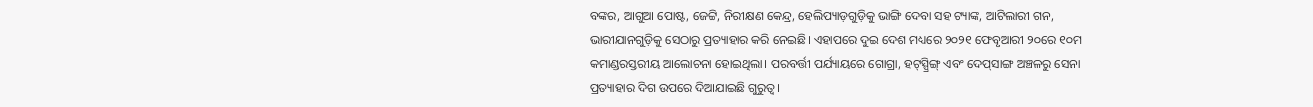ବଙ୍କର, ଆଗୁଆ ପୋଷ୍ଟ, ଜେଟ୍ଟି, ନିରୀକ୍ଷଣ କେନ୍ଦ୍ର, ହେଲିପ୍ୟାଡ଼ଗୁଡ଼ିକୁ ଭାଙ୍ଗି ଦେବା ସହ ଟ୍ୟାଙ୍କ, ଆଟିଲାରୀ ଗନ, ଭାରୀଯାନଗୁଡ଼ିକୁ ସେଠାରୁ ପ୍ରତ୍ୟାହାର କରି ନେଇଛି। ଏହାପରେ ଦୁଇ ଦେଶ ମଧ୍ୟରେ ୨୦୨୧ ଫେବୃଆରୀ ୨୦ରେ ୧୦ମ କମାଣ୍ଡରସ୍ତରୀୟ ଆଲୋଚନା ହୋଇଥିଲା। ପରବର୍ତ୍ତୀ ପର୍ଯ୍ୟାୟରେ ଗୋଗ୍ରା, ହଟ୍‌ସ୍ପ୍ରିଙ୍ଗ୍‌ ଏବଂ ଦେପ୍‌ସାଙ୍ଗ ଅଞ୍ଚଳରୁ ସେନା ପ୍ରତ୍ୟାହାର ଦିଗ ଉପରେ ଦିଆଯାଇଛି ଗୁରୁତ୍ବ।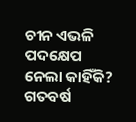ଚୀନ ଏଭଳି ପଦକ୍ଷେପ ନେଲା କାହିଁକି? ଗତବର୍ଷ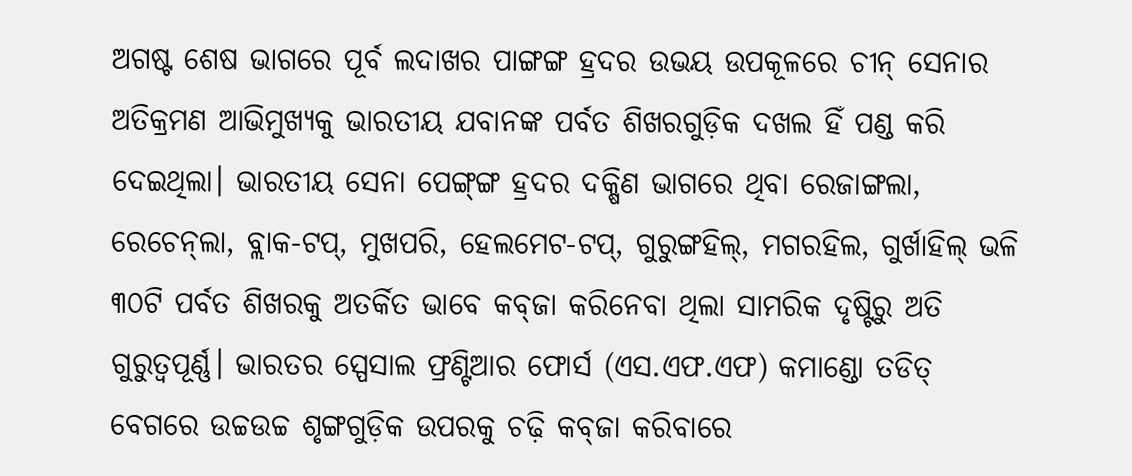ଅଗଷ୍ଟ ଶେଷ ଭାଗରେ ପୂର୍ବ ଲଦାଖର ପାଙ୍ଗଙ୍ଗ ହ୍ରଦର ଉଭୟ ଉପକୂଳରେ ଚୀନ୍‌ ସେନାର ଅତିକ୍ରମଣ ଆଭିମୁଖ୍ୟକୁ ଭାରତୀୟ ଯବାନଙ୍କ ପର୍ବତ ଶିଖରଗୁଡ଼ିକ ଦଖଲ ହିଁ ପଣ୍ଡ କରି ଦେଇଥିଲା। ଭାରତୀୟ ସେନା ପେଙ୍ଗ୍‌ଙ୍ଗ ହ୍ରଦର ଦକ୍ଷିଣ ଭାଗରେ ଥିବା ରେଜାଙ୍ଗଲା, ରେଚେନ୍‌ଲା, ବ୍ଲାକ-ଟପ୍‌, ମୁଖପରି, ହେଲମେଟ-ଟପ୍‌, ଗୁରୁଙ୍ଗହିଲ୍‌, ମଗରହିଲ, ଗୁର୍ଖାହିଲ୍‌ ଭଳି ୩୦ଟି ପର୍ବତ ଶିଖରକୁ ଅତର୍କିତ ଭାବେ କବ୍‌ଜା କରିନେବା ଥିଲା ସାମରିକ ଦୃଷ୍ଟିରୁ ଅତି ଗୁରୁତ୍ବପୂର୍ଣ୍ଣ। ଭାରତର ସ୍ପେସାଲ ଫ୍ରଣ୍ଟିଆର ଫୋର୍ସ (ଏସ.ଏଫ.ଏଫ) କମାଣ୍ଡୋ ତଡିତ୍‌ ବେଗରେ ଉଚ୍ଚଉଚ୍ଚ ଶୃଙ୍ଗଗୁଡ଼ିକ ଉପରକୁ ଚଢ଼ି କବ୍‌ଜା କରିବାରେ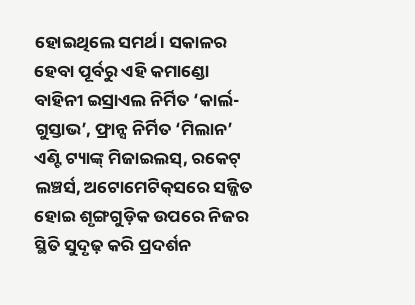ହୋଇଥିଲେ ସମର୍ଥ। ସକାଳର ହେବା ପୂର୍ବରୁ ଏହି କମାଣ୍ଡୋ ବାହିନୀ ଇସ୍ରାଏଲ ନିର୍ମିତ ‘କାର୍ଲ-ଗୁସ୍ତାଭ’, ଫ୍ରାନ୍ସ ନିର୍ମିତ ‘ମିଲାନ’ ଏଣ୍ଟି ଟ୍ୟାଙ୍କ୍‌ ମିଜାଇଲସ୍‌, ରକେଟ୍‌ ଲଞ୍ଚର୍ସ, ଅଟୋମେଟିକ୍‌ସରେ ସଜ୍ଜିତ ହୋଇ ଶୃଙ୍ଗଗୁଡ଼ିକ ଉପରେ ନିଜର ସ୍ଥିତି ସୁଦୃଢ଼ କରି ପ୍ରଦର୍ଶନ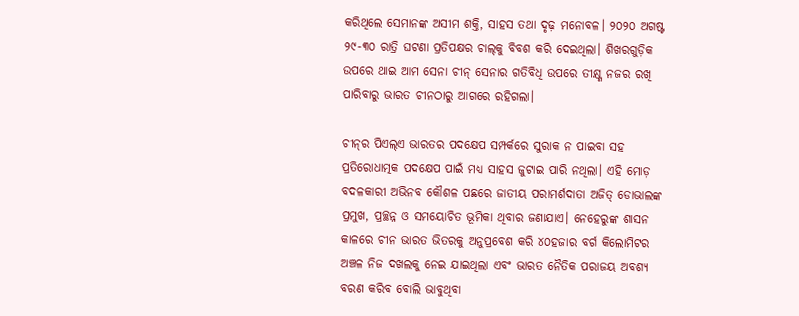କରିଥିଲେ ସେମାନଙ୍କ ଅସୀମ ଶକ୍ତି, ସାହସ ତଥା ଦୃଢ଼ ମନୋବଳ। ୨୦୨୦ ଅଗଷ୍ଟ ୨୯-୩୦ ରାତ୍ରି ଘଟଣା ପ୍ରତିପକ୍ଷର ଚାଲ୍‌କୁ ବିବଶ କରି ଦେଇଥିଲା। ଶିଖରଗୁଡ଼ିକ ଉପରେ ଥାଇ ଆମ ସେନା ଚୀନ୍‌ ସେନାର ଗତିବିଧି ଉପରେ ତୀକ୍ଷ୍ଣ ନଜର ରଖି ପାରିବାରୁ ଭାରତ ଚୀନଠାରୁ ଆଗରେ ରହିଗଲା।

ଚୀନ୍‌ର ପିଏଲ୍‌ଏ ଭାରତର ପଦକ୍ଷେପ ସମ୍ପର୍କରେ ସୁରାକ ନ ପାଇବା ସହ ପ୍ରତିରୋଧାତ୍ମକ ପଦକ୍ଷେପ ପାଇଁ ମଧ୍ୟ ସାହସ ଜୁଟାଇ ପାରି ନଥିଲା। ଏହି ମୋଡ଼ ବଦଳକାରୀ ଅଭିନବ କୌଶଳ ପଛରେ ଜାତୀୟ ପରାମର୍ଶଦାତା ଅଜିତ୍‌ ଡୋଭାଲଙ୍କ ପ୍ରମୁଖ, ପ୍ରଚ୍ଛନ୍ନ ଓ ସମୟୋଚିତ ଭୂମିକା ଥିବାର ଜଣାଯାଏ। ନେହେରୁଙ୍କ ଶାସନ କାଳରେ ଚୀନ ଭାରତ ଭିତରକୁ ଅନୁପ୍ରବେଶ କରି ୪୦ହଜାର ବର୍ଗ କିଲୋମିଟର ଅଞ୍ଚଳ ନିଜ ଦଖଲକୁ ନେଇ ଯାଇଥିଲା ଏବଂ ଭାରତ ନୈତିକ ପରାଜୟ ଅବଶ୍ୟ ବରଣ କରିବ ବୋଲି ଭାବୁଥିବା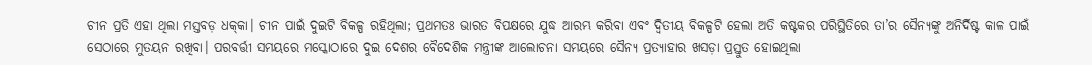ଚୀନ ପ୍ରତି ଏହା ଥିଲା ମସ୍ତବଡ଼ ଧକ୍‌କା। ଚୀନ ପାଇଁ ଦୁଇଟି ବିକଳ୍ପ ରହିଥିଲା; ପ୍ରଥମତଃ ଭାରତ ବିପକ୍ଷରେ ଯୁଦ୍ଧ ଆରମ୍ଭ କରିବା ଏବଂ ଦ୍ବିତୀୟ ବିକଳ୍ପଟି ହେଲା ଅତି କଷ୍ଟକର ପରିସ୍ଥିତିରେ ତା’ର ସୈନ୍ୟଙ୍କୁ ଅନିର୍ଦିଷ୍ଟ କାଳ ପାଇଁ ସେଠାରେ ମୁତୟନ ରଖିବା। ପରବର୍ତ୍ତୀ ସମୟରେ ମସ୍କୋଠାରେ ଦୁଇ ଦେଶର ବୈଦେଶିକ ମନ୍ତ୍ରୀଙ୍କ ଆଲୋଚନା ସମୟରେ ସୈନ୍ୟ ପ୍ରତ୍ୟାହାର ଖସଡ଼ା ପ୍ରସ୍ତୁତ ହୋଇଥିଲା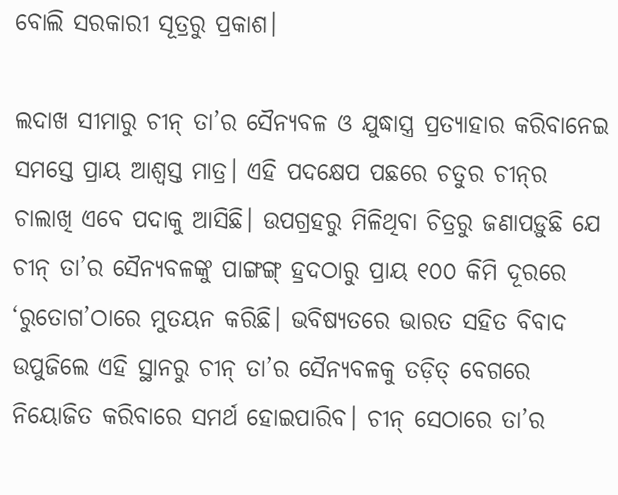ବୋଲି ସରକାରୀ ସୂତ୍ରରୁ ପ୍ରକାଶ।

ଲଦାଖ ସୀମାରୁ ଚୀନ୍‌ ତା’ର ସୈନ୍ୟବଳ ଓ ଯୁଦ୍ଧାସ୍ତ୍ର ପ୍ରତ୍ୟାହାର କରିବାନେଇ ସମସ୍ତେ ପ୍ରାୟ ଆଶ୍ବସ୍ତ ମାତ୍ର। ଏହି ପଦକ୍ଷେପ ପଛରେ ଚତୁର ଚୀନ୍‌ର ଚାଲାଖି ଏବେ ପଦାକୁ ଆସିଛି। ଉପଗ୍ରହରୁ ମିଳିଥିବା ଚିତ୍ରରୁ ଜଣାପଡ଼ୁଛି ଯେ ଚୀନ୍‌ ତା’ର ସୈନ୍ୟବଳଙ୍କୁ ପାଙ୍ଗଙ୍ଗ୍‌ ହ୍ରଦଠାରୁ ପ୍ରାୟ ୧୦୦ କିମି ଦୂରରେ ‘ରୁତୋଗ’ଠାରେ ମୁତୟନ କରିଛି। ଭବିଷ୍ୟତରେ ଭାରତ ସହିତ ବିବାଦ ଉପୁଜିଲେ ଏହି ସ୍ଥାନରୁ ଚୀନ୍‌ ତା’ର ସୈନ୍ୟବଳକୁ ତଡ଼ିତ୍‌ ବେଗରେ ନିୟୋଜିତ କରିବାରେ ସମର୍ଥ ହୋଇପାରିବ। ଚୀନ୍‌ ସେଠାରେ ତା’ର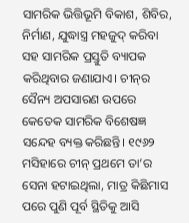ସାମରିକ ଭିତ୍ତିଭୂମି ବିକାଶ, ଶିବିର, ନିର୍ମାଣ, ଯୁଦ୍ଧାସ୍ତ୍ର ମହଜୁଦ୍‌ କରିବା ସହ ସାମରିକ ପ୍ରସ୍ତୁତି ବ୍ୟାପକ କରିଥିବାର ଜଣାଯାଏ। ଚୀନ୍‌ର ସୈନ୍ୟ ଅପସାରଣ ଉପରେ କେତେକ ସାମରିକ ବିଶେଷଜ୍ଞ ସନ୍ଦେହ ବ୍ୟକ୍ତ କରିଛନ୍ତି। ୧୯୬୨ ମସିହାରେ ଚୀନ୍‌ ପ୍ରଥମେ ତା’ର ସେନା ହଟାଇଥିଲା, ମାତ୍ର କିଛିମାସ ପରେ ପୁଣି ପୂର୍ବ ସ୍ଥିତିକୁ ଆସି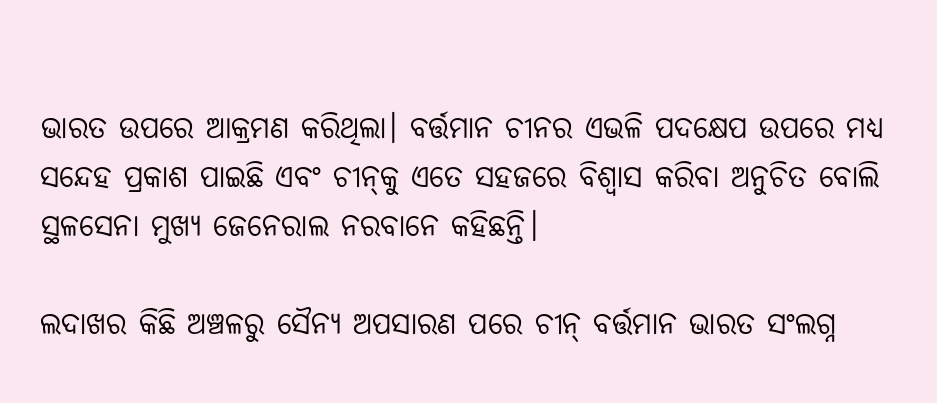ଭାରତ ଉପରେ ଆକ୍ରମଣ କରିଥିଲା। ବର୍ତ୍ତମାନ ଚୀନର ଏଭଳି ପଦକ୍ଷେପ ଉପରେ ମଧ୍ୟ ସନ୍ଦେହ ପ୍ରକାଶ ପାଇଛି ଏବଂ ଚୀନ୍‌କୁ ଏତେ ସହଜରେ ବିଶ୍ବାସ କରିବା ଅନୁଚିତ ବୋଲି ସ୍ଥଳସେନା ମୁଖ୍ୟ ଜେନେରାଲ ନରବାନେ କହିଛନ୍ତି।

ଲଦାଖର କିଛି ଅଞ୍ଚଳରୁ ସୈନ୍ୟ ଅପସାରଣ ପରେ ଚୀନ୍‌ ବର୍ତ୍ତମାନ ଭାରତ ସଂଲଗ୍ନ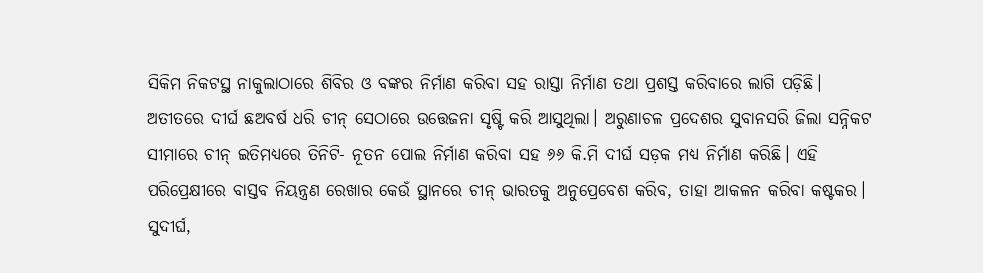ସିକିମ ନିକଟସ୍ଥ ନାକୁଲାଠାରେ ଶିବିର ଓ ବଙ୍କର ନିର୍ମାଣ କରିବା ସହ ରାସ୍ତା ନିର୍ମାଣ ତଥା ପ୍ରଶସ୍ତ କରିବାରେ ଲାଗି ପଡ଼ିଛି। ଅତୀତରେ ଦୀର୍ଘ ଛଅବର୍ଷ ଧରି ଚୀନ୍‌ ସେଠାରେ ଉତ୍ତେଜନା ସୃଷ୍ଟି କରି ଆସୁଥିଲା। ଅରୁଣାଚଳ ପ୍ରଦେଶର ସୁବାନସରି ଜିଲା ସନ୍ନିକଟ ସୀମାରେ ଚୀନ୍‌ ଇତିମଧ୍ୟରେ ତିନିଟି- ନୂତନ ପୋଲ ନିର୍ମାଣ କରିବା ସହ ୬୬ କି.ମି ଦୀର୍ଘ ସଡ଼କ ମଧ୍ୟ ନିର୍ମାଣ କରିଛି। ଏହି ପରିପ୍ରେକ୍ଷୀରେ ବାସ୍ତବ ନିୟନ୍ତ୍ରଣ ରେଖାର କେଉଁ ସ୍ଥାନରେ ଚୀନ୍‌ ଭାରତକୁ ଅନୁପ୍ରେବେଶ କରିବ, ତାହା ଆକଳନ କରିବା କଷ୍ଟକର। ସୁଦୀର୍ଘ,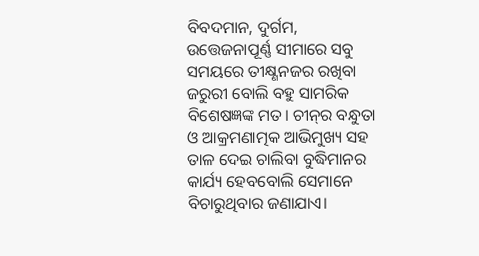ବିବଦମାନ, ଦୁର୍ଗମ, ଉତ୍ତେଜନାପୂର୍ଣ୍ଣ ସୀମାରେ ସବୁ ସମୟରେ ତୀକ୍ଷ୍ଣନଜର ରଖିବା ଜରୁରୀ ବୋଲି ବହୁ ସାମରିକ ବିଶେଷଜ୍ଞଙ୍କ ମତ। ଚୀନ୍‌ର ବନ୍ଧୁତା ଓ ଆକ୍ରମଣାତ୍ମକ ଆଭିମୁଖ୍ୟ ସହ ତାଳ ଦେଇ ଚାଲିବା ବୁଦ୍ଧିମାନର କାର୍ଯ୍ୟ ହେବବୋଲି ସେମାନେ ବିଚାରୁଥିବାର ଜଣାଯାଏ।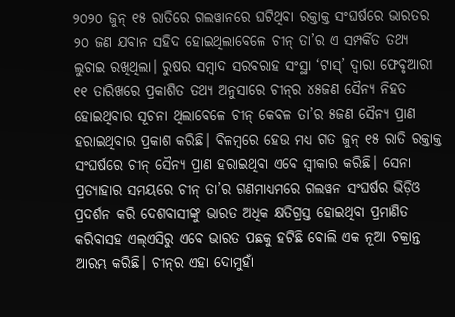୨୦୨୦ ଜୁନ୍‌ ୧୫ ରାତିରେ ଗଲୱାନରେ ଘଟିଥିବା ରକ୍ତାକ୍ତ ସଂଘର୍ଷରେ ଭାରତର ୨୦ ଜଣ ଯବାନ ସହିଦ ହୋଇଥିଲାବେଳେ ଚୀନ୍‌ ତା’ର ଏ ସମ୍ପର୍କିତ ତଥ୍ୟ ଲୁଚାଇ ରଖିଥିଲା। ରୁଷର ସମ୍ବାଦ ସରବରାହ ସଂସ୍ଥା ‘ଟାସ୍‌’ ଦ୍ବାରା ଫେବୃଆରୀ ୧୧ ତାରିଖରେ ପ୍ରକାଶିତ ତଥ୍ୟ ଅନୁସାରେ ଚୀନ୍‌ର ୪୫ଜଣ ସୈନ୍ୟ ନିହତ ହୋଇଥିବାର ସୂଚନା ଥିଲାବେଳେ ଚୀନ୍‌ କେବଳ ତା’ର ୫ଜଣ ସୈନ୍ୟ ପ୍ରାଣ ହରାଇଥିବାର ପ୍ରକାଶ କରିଛି। ବିଳମ୍ବରେ ହେଉ ମଧ୍ୟ ଗତ ଜୁନ୍‌ ୧୫ ରାତି ରକ୍ତାକ୍ତ ସଂଘର୍ଷରେ ଚୀନ୍‌ ସୈନ୍ୟ ପ୍ରାଣ ହରାଇଥିବା ଏବେ ସ୍ବୀକାର କରିଛି। ସେନା ପ୍ରତ୍ୟାହାର ସମୟରେ ଚୀନ୍‌ ତା’ର ଗଣମାଧ୍ୟମରେ ଗଲୱନ ସଂଘର୍ଷର ଭିଡ଼ିଓ ପ୍ରଦର୍ଶନ କରି ଦେଶବାସୀଙ୍କୁ ଭାରତ ଅଧିକ କ୍ଷତିଗ୍ରସ୍ତ ହୋଇଥିବା ପ୍ରମାଣିତ କରିବାସହ ଏଲ୍‌ଏସିରୁ ଏବେ ଭାରତ ପଛକୁ ହଟିଛି ବୋଲି ଏକ ନୂଆ ଚକ୍ରାନ୍ତ ଆରମ୍ଭ କରିଛି। ଚୀନ୍‌ର ଏହା ଦୋମୁହାଁ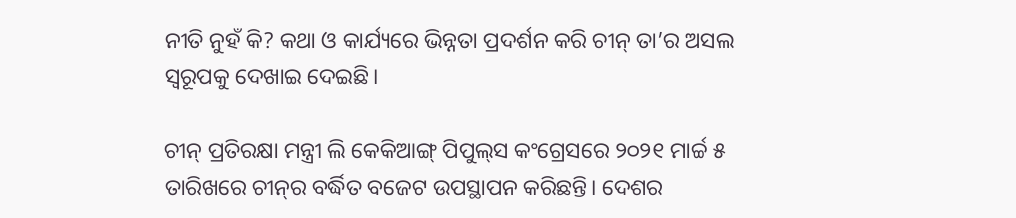ନୀତି ନୁହଁ କି? କଥା ଓ କାର୍ଯ୍ୟରେ ଭିନ୍ନତା ପ୍ରଦର୍ଶନ କରି ଚୀନ୍‌ ତା’ର ଅସଲ ସ୍ବରୂପକୁ ଦେଖାଇ ଦେଇଛି।

ଚୀନ୍‌ ପ୍ରତିରକ୍ଷା ମନ୍ତ୍ରୀ ଲି କେକିଆଙ୍ଗ୍‌ ପିପୁଲ୍‌ସ କଂଗ୍ରେସରେ ୨୦୨୧ ମାର୍ଚ୍ଚ ୫ ତାରିଖରେ ଚୀନ୍‌ର ବର୍ଦ୍ଧିତ ବଜେଟ ଉପସ୍ଥାପନ କରିଛନ୍ତି। ଦେଶର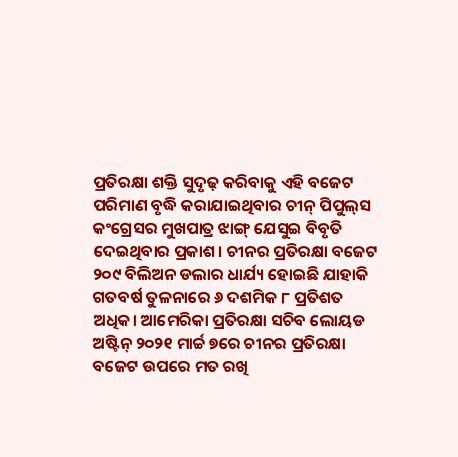ପ୍ରତିରକ୍ଷା ଶକ୍ତି ସୁଦୃଢ଼ କରିବାକୁ ଏହି ବଜେଟ ପରିମାଣ ବୃଦ୍ଧି କରାଯାଇଥିବାର ଚୀନ୍‌ ପିପୁଲ୍‌ସ କଂଗ୍ରେସର ମୁଖପାତ୍ର ଝାଙ୍ଗ୍‌ ଯେସୁଇ ବିବୃତି ଦେଇଥିବାର ପ୍ରକାଶ। ଚୀନର ପ୍ରତିରକ୍ଷା ବଜେଟ ୨୦୯ ବିଲିଅନ ଡଲାର ଧାର୍ଯ୍ୟ ହୋଇଛି ଯାହାକି ଗତବର୍ଷ ତୁଳନାରେ ୬ ଦଶମିକ ୮ ପ୍ରତିଶତ ଅଧିକ। ଆମେରିକା ପ୍ରତିରକ୍ଷା ସଚିବ ଲୋୟଡ ଅଷ୍ଟିନ୍‌ ୨୦୨୧ ମାର୍ଚ୍ଚ ୭ରେ ଚୀନର ପ୍ରତିରକ୍ଷା ବଜେଟ ଉପରେ ମତ ରଖି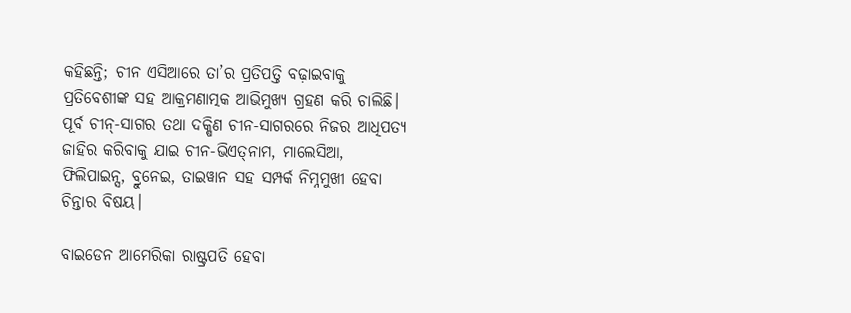କହିଛନ୍ତି; ଚୀନ ଏସିଆରେ ତା’ର ପ୍ରତିପତ୍ତି ବଢ଼ାଇବାକୁ ପ୍ରତିବେଶୀଙ୍କ ସହ ଆକ୍ରମଣାତ୍ମକ ଆଭିମୁଖ୍ୟ ଗ୍ରହଣ କରି ଚାଲିଛି। ପୂର୍ବ ଚୀନ୍‌-ସାଗର ତଥା ଦକ୍ଷିଣ ଚୀନ-ସାଗରରେ ନିଜର ଆଧିପତ୍ୟ ଜାହିର କରିବାକୁ ଯାଇ ଚୀନ-ଭିଏତ୍‌ନାମ, ମାଲେସିଆ, ଫିଲିପାଇନ୍ସ, ବ୍ରୁନେଇ, ତାଇୱାନ ସହ ସମ୍ପର୍କ ନିମ୍ନମୁଖୀ ହେବା ଚିନ୍ତାର ବିଷୟ।

ବାଇଡେନ ଆମେରିକା ରାଷ୍ଟ୍ରପତି ହେବା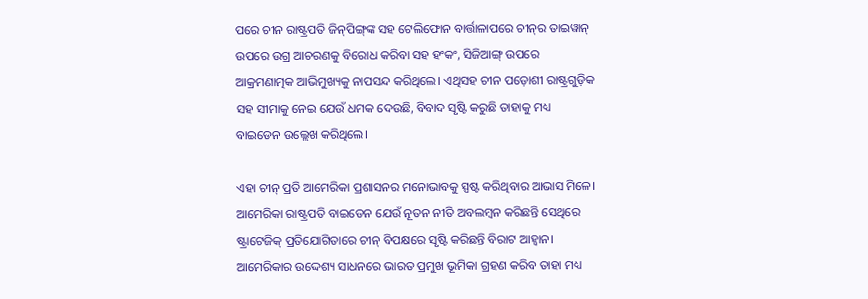ପରେ ଚୀନ ରାଷ୍ଟ୍ରପତି ଜିନ୍‌ପିଙ୍ଗ୍‌ଙ୍କ ସହ ଟେଲିଫୋନ ବାର୍ତ୍ତାଳାପରେ ଚୀନ୍‌ର ତାଇୱାନ୍‌ ଉପରେ ଉଗ୍ର ଆଚରଣକୁ ବିରୋଧ କରିବା ସହ ହଂକଂ, ସିଜିଆଙ୍ଗ୍‌ ଉପରେ ଆକ୍ରମଣାତ୍ମକ ଆଭିମୁଖ୍ୟକୁ ନାପସନ୍ଦ କରିଥିଲେ। ଏଥିସହ ଚୀନ ପଡ଼ୋଶୀ ରାଷ୍ଟ୍ରଗୁଡ଼ିକ ସହ ସୀମାକୁ ନେଇ ଯେଉଁ ଧମକ ଦେଉଛି, ବିବାଦ ସୃଷ୍ଟି କରୁଛି ତାହାକୁ ମଧ୍ୟ ବାଇଡେନ ଉଲ୍ଲେଖ କରିଥିଲେ।

ଏହା ଚୀନ୍‌ ପ୍ରତି ଆମେରିକା ପ୍ରଶାସନର ମନୋଭାବକୁ ସ୍ପଷ୍ଟ କରିଥିବାର ଆଭାସ ମିଳେ। ଆମେରିକା ରାଷ୍ଟ୍ରପତି ବାଇଡେନ ଯେଉଁ ନୂତନ ନୀତି ଅବଲମ୍ବନ କରିଛନ୍ତି ସେଥିରେ ଷ୍ଟ୍ରାଟେଜିକ୍‌ ପ୍ରତିଯୋଗିତାରେ ଚୀନ୍‌ ବିପକ୍ଷରେ ସୃଷ୍ଟି କରିଛନ୍ତି ବିରାଟ ଆହ୍ବାନ। ଆମେରିକାର ଉଦ୍ଦେଶ୍ୟ ସାଧନରେ ଭାରତ ପ୍ରମୁଖ ଭୂମିକା ଗ୍ରହଣ କରିବ ତାହା ମଧ୍ୟ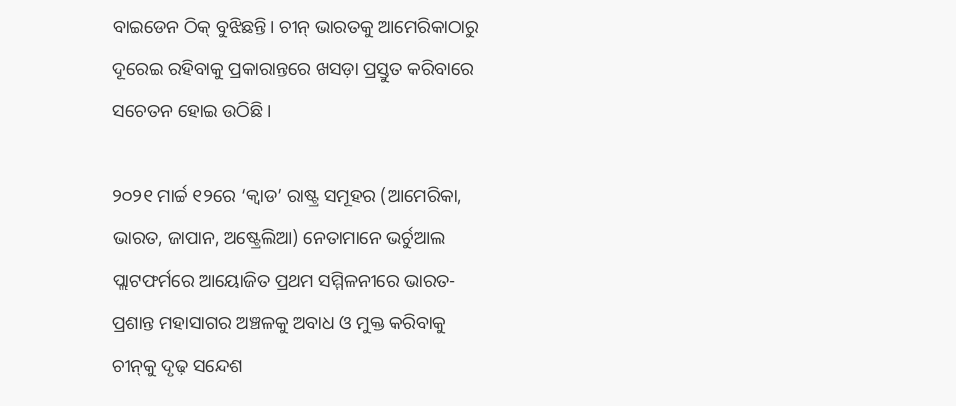ବାଇଡେନ ଠିକ୍‌ ବୁଝିଛନ୍ତି। ଚୀନ୍‌ ଭାରତକୁ ଆମେରିକାଠାରୁ ଦୂରେଇ ରହିବାକୁ ପ୍ରକାରାନ୍ତରେ ଖସଡ଼ା ପ୍ରସ୍ତୁତ କରିବାରେ ସଚେତନ ହୋଇ ଉଠିଛି।

୨୦୨୧ ମାର୍ଚ୍ଚ ୧୨ରେ ‘କ୍ବାଡ’ ରାଷ୍ଟ୍ର ସମୂହର (ଆମେରିକା, ଭାରତ, ଜାପାନ, ଅଷ୍ଟ୍ରେଲିଆ) ନେତାମାନେ ଭର୍ଚୁଆଲ ପ୍ଲାଟଫର୍ମରେ ଆୟୋଜିତ ପ୍ରଥମ ସମ୍ମିଳନୀରେ ଭାରତ-ପ୍ରଶାନ୍ତ ମହାସାଗର ଅଞ୍ଚଳକୁ ଅବାଧ ଓ ମୁକ୍ତ କରିବାକୁ ଚୀନ୍‌କୁ ଦୃଢ଼ ସନ୍ଦେଶ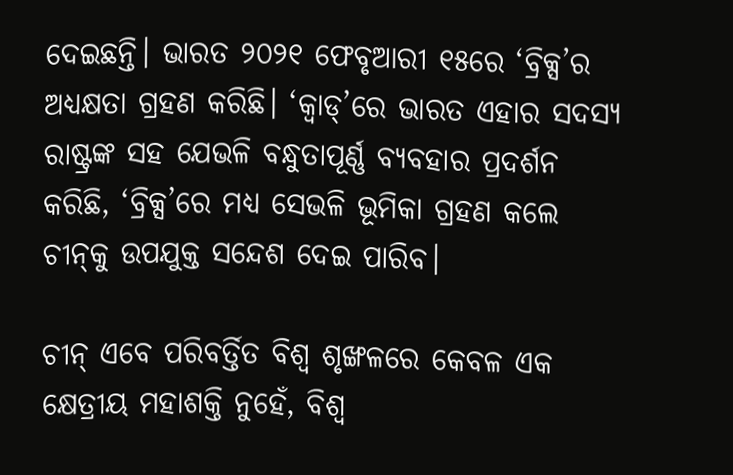ଦେଇଛନ୍ତି। ଭାରତ ୨୦୨୧ ଫେବୃଆରୀ ୧୫ରେ ‘ବ୍ରିକ୍ସ’ର ଅଧ୍ୟକ୍ଷତା ଗ୍ରହଣ କରିଛି। ‘କ୍ବାଡ୍‌’ରେ ଭାରତ ଏହାର ସଦସ୍ୟ ରାଷ୍ଟ୍ରଙ୍କ ସହ ଯେଭଳି ବନ୍ଧୁତାପୂର୍ଣ୍ଣ ବ୍ୟବହାର ପ୍ରଦର୍ଶନ କରିଛି, ‘ବ୍ରିକ୍ସ’ରେ ମଧ୍ୟ ସେଭଳି ଭୂମିକା ଗ୍ରହଣ କଲେ ଚୀନ୍‌କୁ ଉପଯୁକ୍ତ ସନ୍ଦେଶ ଦେଇ ପାରିବ।

ଚୀନ୍‌ ଏବେ ପରିବର୍ତ୍ତିତ ବିଶ୍ବ ଶୃଙ୍ଖଳରେ କେବଳ ଏକ କ୍ଷେତ୍ରୀୟ ମହାଶକ୍ତି ନୁହେଁ, ବିଶ୍ବ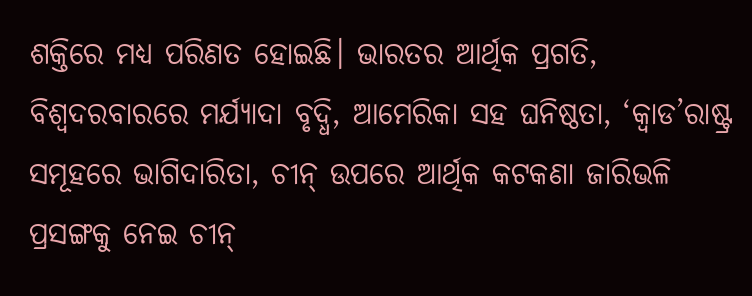ଶକ୍ତିରେ ମଧ୍ୟ ପରିଣତ ହୋଇଛି। ଭାରତର ଆର୍ଥିକ ପ୍ରଗତି, ବିଶ୍ବଦରବାରରେ ମର୍ଯ୍ୟାଦା ବୃଦ୍ଧି, ଆମେରିକା ସହ ଘନିଷ୍ଠତା, ‘କ୍ବାଡ’ରାଷ୍ଟ୍ର ସମୂହରେ ଭାଗିଦାରିତା, ଚୀନ୍‌ ଉପରେ ଆର୍ଥିକ କଟକଣା ଜାରିଭଳି ପ୍ରସଙ୍ଗକୁ ନେଇ ଚୀନ୍‌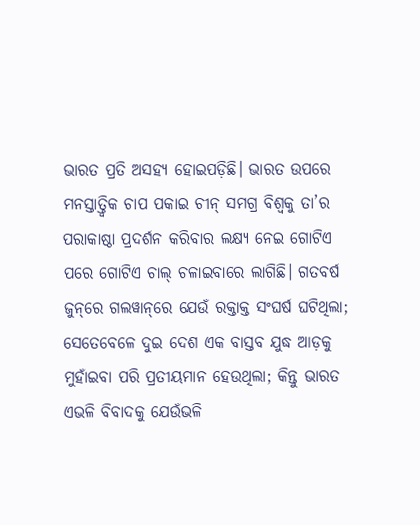ଭାରତ ପ୍ରତି ଅସହ୍ୟ ହୋଇପଡ଼ିଛି। ଭାରତ ଉପରେ ମନସ୍ତାତ୍ତ୍ବିକ ଚାପ ପକାଇ ଚୀନ୍‌ ସମଗ୍ର ବିଶ୍ବକୁ ତା’ର ପରାକାଷ୍ଠା ପ୍ରଦର୍ଶନ କରିବାର ଲକ୍ଷ୍ୟ ନେଇ ଗୋଟିଏ ପରେ ଗୋଟିଏ ଚାଲ୍‌ ଚଳାଇବାରେ ଲାଗିଛି। ଗତବର୍ଷ ଜୁନ୍‌ରେ ଗଲୱାନ୍‌ରେ ଯେଉଁ ରକ୍ତାକ୍ତ ସଂଘର୍ଷ ଘଟିଥିଲା; ସେତେବେଳେ ଦୁଇ ଦେଶ ଏକ ବାସ୍ତବ ଯୁଦ୍ଧ ଆଡ଼କୁ ମୁହାଁଇବା ପରି ପ୍ରତୀୟମାନ ହେଉଥିଲା; କିନ୍ତୁ ଭାରତ ଏଭଳି ବିବାଦକୁ ଯେଉଁଭଳି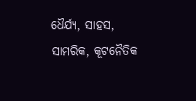ଧୈର୍ଯ୍ୟ, ସାହସ, ସାମରିକ, କୂଟନୈତିକ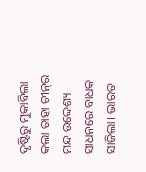ଦୃଷ୍ଟିରୁ ମୁକାବିଲା କଲା ତାହା ଚୀନ୍‌ର ମନ୍ଦ ଉଦ୍ଦେଶ୍ୟ ସାଧନରେ ବାଧକ ସାଜିଲା। ଭାରତ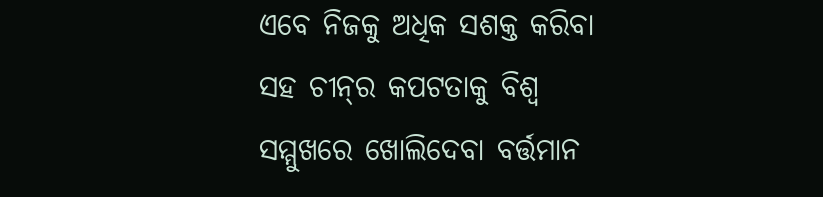ଏବେ ନିଜକୁ ଅଧିକ ସଶକ୍ତ କରିବା ସହ ଚୀନ୍‌ର କପଟତାକୁ ବିଶ୍ବ ସମ୍ମୁଖରେ ଖୋଲିଦେବା ବର୍ତ୍ତମାନ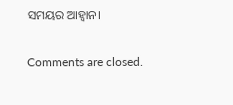ସମୟର ଆହ୍ବାନ।

Comments are closed.